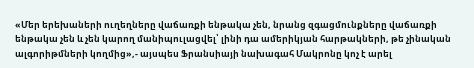«Մեր երեխաների ուղեղները վաճառքի ենթակա չեն, նրանց զգացմունքները վաճառքի ենթակա չեն և չեն կարող մանիպուլացվել՝ լինի դա ամերիկյան հարթակների, թե չինական ալգորիթմների կողմից»,- այսպես Ֆրանսիայի նախագահ Մակրոնը կոչ է արել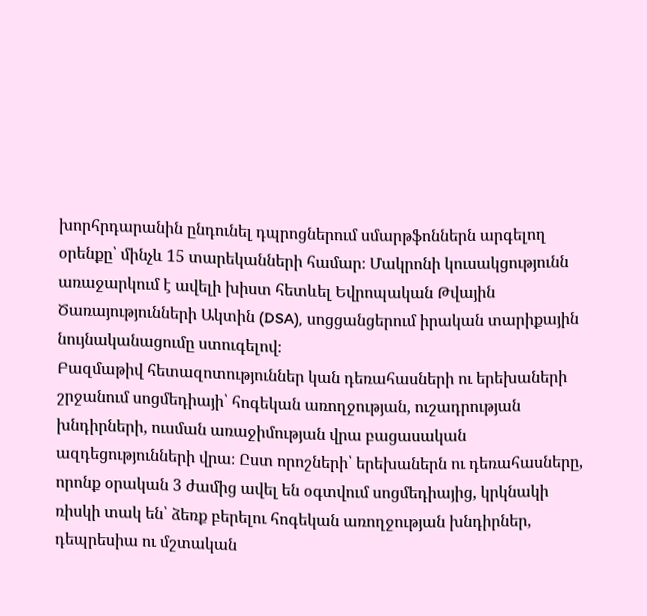խորհրդարանին ընդունել դպրոցներում սմարթֆոններն արգելող օրենքը՝ մինչև 15 տարեկանների համար։ Մակրոնի կուսակցությունն առաջարկում է ավելի խիստ հետևել Եվրոպական Թվային Ծառայությունների Ակտին (DSA), սոցցանցերում իրական տարիքային նույնականացումը ստուգելով։
Բազմաթիվ հետազոտություններ կան դեռահասների ու երեխաների շրջանում սոցմեդիայի՝ հոգեկան առողջության, ուշադրության խնդիրների, ուսման առաջիմության վրա բացասական ազդեցությունների վրա։ Ըստ որոշների՝ երեխաներն ու դեռահասները, որոնք օրական 3 ժամից ավել են օգտվում սոցմեդիայից, կրկնակի ռիսկի տակ են՝ ձեռք բերելու հոգեկան առողջության խնդիրներ, դեպրեսիա ու մշտական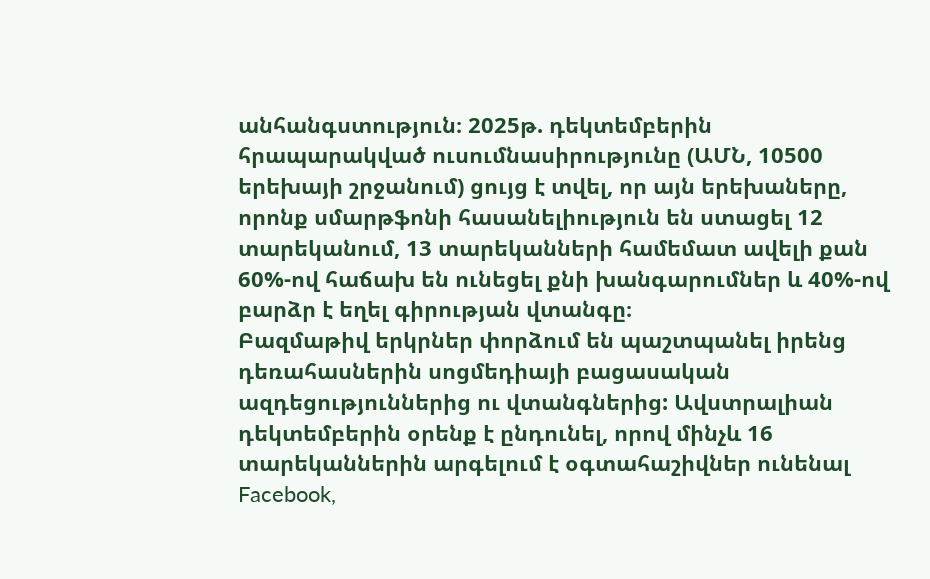անհանգստություն։ 2025թ. դեկտեմբերին հրապարակված ուսումնասիրությունը (ԱՄՆ, 10500 երեխայի շրջանում) ցույց է տվել, որ այն երեխաները, որոնք սմարթֆոնի հասանելիություն են ստացել 12 տարեկանում, 13 տարեկանների համեմատ ավելի քան 60%-ով հաճախ են ունեցել քնի խանգարումներ և 40%-ով բարձր է եղել գիրության վտանգը։
Բազմաթիվ երկրներ փորձում են պաշտպանել իրենց դեռահասներին սոցմեդիայի բացասական ազդեցություններից ու վտանգներից: Ավստրալիան դեկտեմբերին օրենք է ընդունել, որով մինչև 16 տարեկաններին արգելում է օգտահաշիվներ ունենալ Facebook,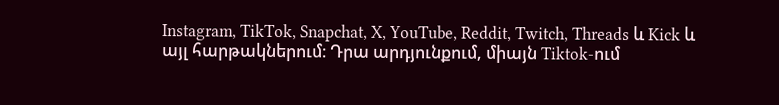Instagram, TikTok, Snapchat, X, YouTube, Reddit, Twitch, Threads և Kick և այլ հարթակներում։ Դրա արդյունքում, միայն Tiktok-ում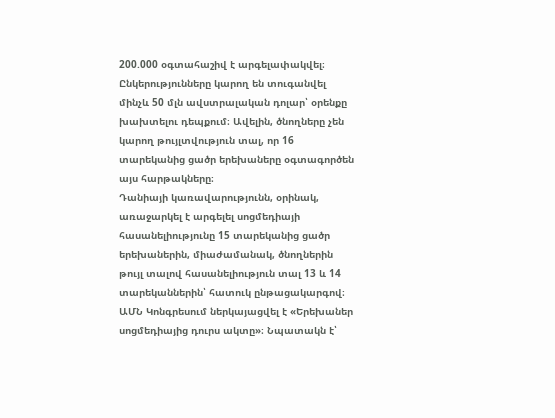200.000 օգտահաշիվ է արգելափակվել։ Ընկերությունները կարող են տուգանվել մինչև 50 մլն ավստրալական դոլար՝ օրենքը խախտելու դեպքում։ Ավելին, ծնողները չեն կարող թույլտվություն տալ, որ 16 տարեկանից ցածր երեխաները օգտագործեն այս հարթակները։
Դանիայի կառավարությունն, օրինակ, առաջարկել է արգելել սոցմեդիայի հասանելիությունը 15 տարեկանից ցածր երեխաներին, միաժամանակ, ծնողներին թույլ տալով հասանելիություն տալ 13 և 14 տարեկաններին՝ հատուկ ընթացակարգով։ ԱՄՆ Կոնգրեսում ներկայացվել է «Երեխաներ սոցմեդիայից դուրս ակտը»։ Նպատակն է՝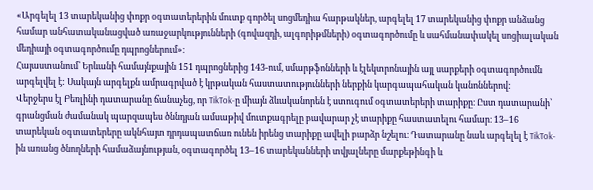«Արգելել 13 տարեկանից փոքր օգտատերերին մուտք գործել սոցմեդիա հարթակներ, արգելել 17 տարեկանից փոքր անձանց համար անհատականացված առաջարկությունների (գովազդի, ալգորիթմների) օգտագործումը և սահմանափակել սոցիալական մեդիայի օգտագործումը դպրոցներում»։
Հայաստանում՝ Երևանի համայնքային 151 դպրոցներից 143-ում, սմարթֆոնների և էլեկտրոնային այլ սարքերի օգտագործումն արգելվել է: Սակայն արգելքն ամրագրված է կրթական հաստատությունների ներքին կարգապահական կանոններով:
Վերջերս էլ Բեռլինի դատարանը ճանաչեց, որ TikTok-ը միայն ձևականորեն է ստուգում օգտատերերի տարիքը։ Ըստ դատարանի՝ գրանցման ժամանակ պարզապես ծննդյան ամսաթիվ մուտքագրելը բավարար չէ տարիքը հաստատելու համար։ 13–16 տարեկան օգտատերերը ակնհայտ դրդապատճառ ունեն իրենց տարիքը ավելի բարձր նշելու։ Դատարանը նաև արգելել է TikTok-ին առանց ծնողների համաձայնության, օգտագործել 13–16 տարեկանների տվյալները մարքեթինգի և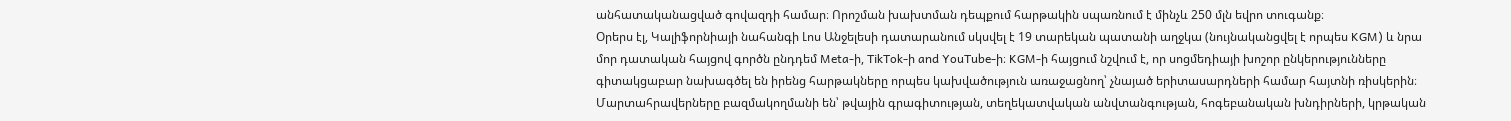անհատականացված գովազդի համար։ Որոշման խախտման դեպքում հարթակին սպառնում է մինչև 250 մլն եվրո տուգանք։
Օրերս էլ, Կալիֆորնիայի նահանգի Լոս Անջելեսի դատարանում սկսվել է 19 տարեկան պատանի աղջկա (նույնականցվել է որպես KGM) և նրա մոր դատական հայցով գործն ընդդեմ Meta-ի, TikTok-ի and YouTube-ի։ KGM-ի հայցում նշվում է, որ սոցմեդիայի խոշոր ընկերությունները գիտակցաբար նախագծել են իրենց հարթակները որպես կախվածություն առաջացնող՝ չնայած երիտասարդների համար հայտնի ռիսկերին։
Մարտահրավերները բազմակողմանի են՝ թվային գրագիտության, տեղեկատվական անվտանգության, հոգեբանական խնդիրների, կրթական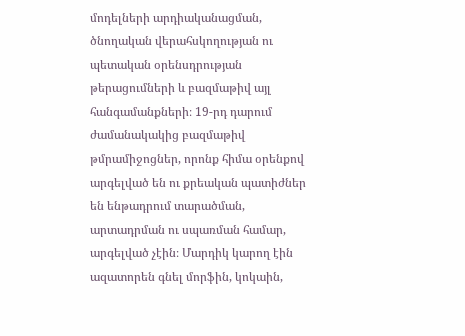մոդելների արդիականացման, ծնողական վերահսկողության ու պետական օրենսդրության թերացումների և բազմաթիվ այլ հանգամանքների։ 19-րդ դարում ժամանակակից բազմաթիվ թմրամիջոցներ, որոնք հիմա օրենքով արգելված են ու քրեական պատիժներ են ենթադրում տարածման, արտադրման ու սպառման համար, արգելված չէին։ Մարդիկ կարող էին ազատորեն գնել մորֆին, կոկաին,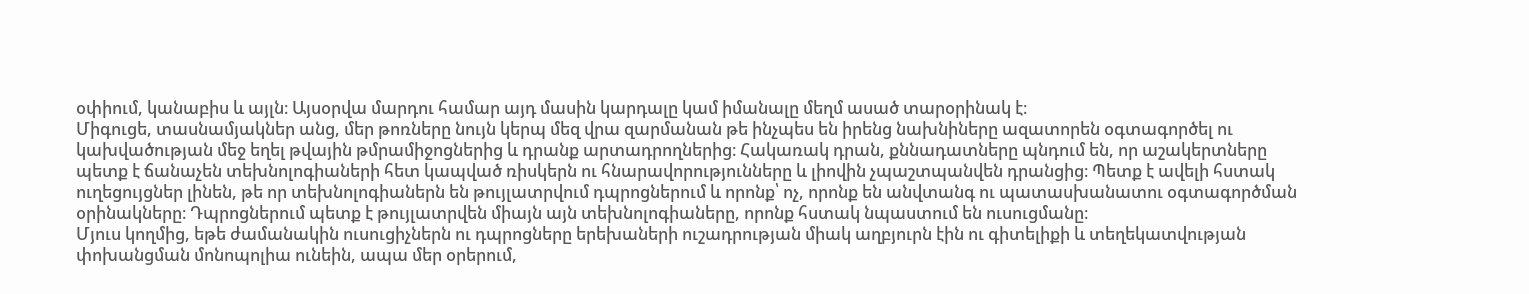օփիում, կանաբիս և այլն։ Այսօրվա մարդու համար այդ մասին կարդալը կամ իմանալը մեղմ ասած տարօրինակ է։
Միգուցե, տասնամյակներ անց, մեր թոռները նույն կերպ մեզ վրա զարմանան թե ինչպես են իրենց նախնիները ազատորեն օգտագործել ու կախվածության մեջ եղել թվային թմրամիջոցներից և դրանք արտադրողներից։ Հակառակ դրան, քննադատները պնդում են, որ աշակերտները պետք է ճանաչեն տեխնոլոգիաների հետ կապված ռիսկերն ու հնարավորությունները և լիովին չպաշտպանվեն դրանցից։ Պետք է ավելի հստակ ուղեցույցներ լինեն, թե որ տեխնոլոգիաներն են թույլատրվում դպրոցներում և որոնք՝ ոչ, որոնք են անվտանգ ու պատասխանատու օգտագործման օրինակները։ Դպրոցներում պետք է թույլատրվեն միայն այն տեխնոլոգիաները, որոնք հստակ նպաստում են ուսուցմանը։
Մյուս կողմից, եթե ժամանակին ուսուցիչներն ու դպրոցները երեխաների ուշադրության միակ աղբյուրն էին ու գիտելիքի և տեղեկատվության փոխանցման մոնոպոլիա ունեին, ապա մեր օրերում,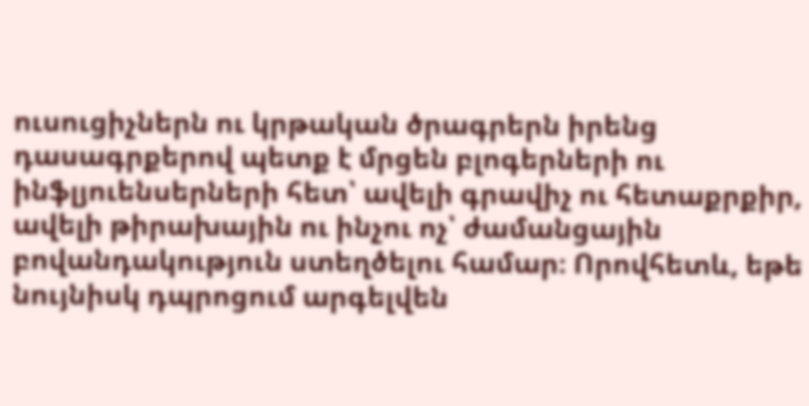ուսուցիչներն ու կրթական ծրագրերն իրենց դասագրքերով պետք է մրցեն բլոգերների ու ինֆլյուենսերների հետ՝ ավելի գրավիչ ու հետաքրքիր, ավելի թիրախային ու ինչու ոչ՝ ժամանցային բովանդակություն ստեղծելու համար։ Որովհետև, եթե նույնիսկ դպրոցում արգելվեն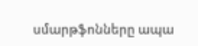սմարթֆոնները ապա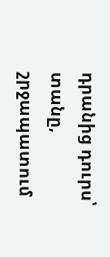դրանից դուրս՝ տանը, շրջապատում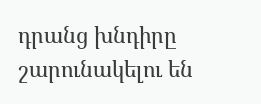դրանց խնդիրը շարունակելու են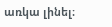առկա լինել։